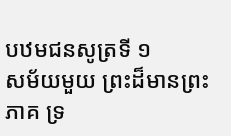បឋមជនសូត្រទី ១
សម័យមួយ ព្រះដ៏មានព្រះភាគ ទ្រ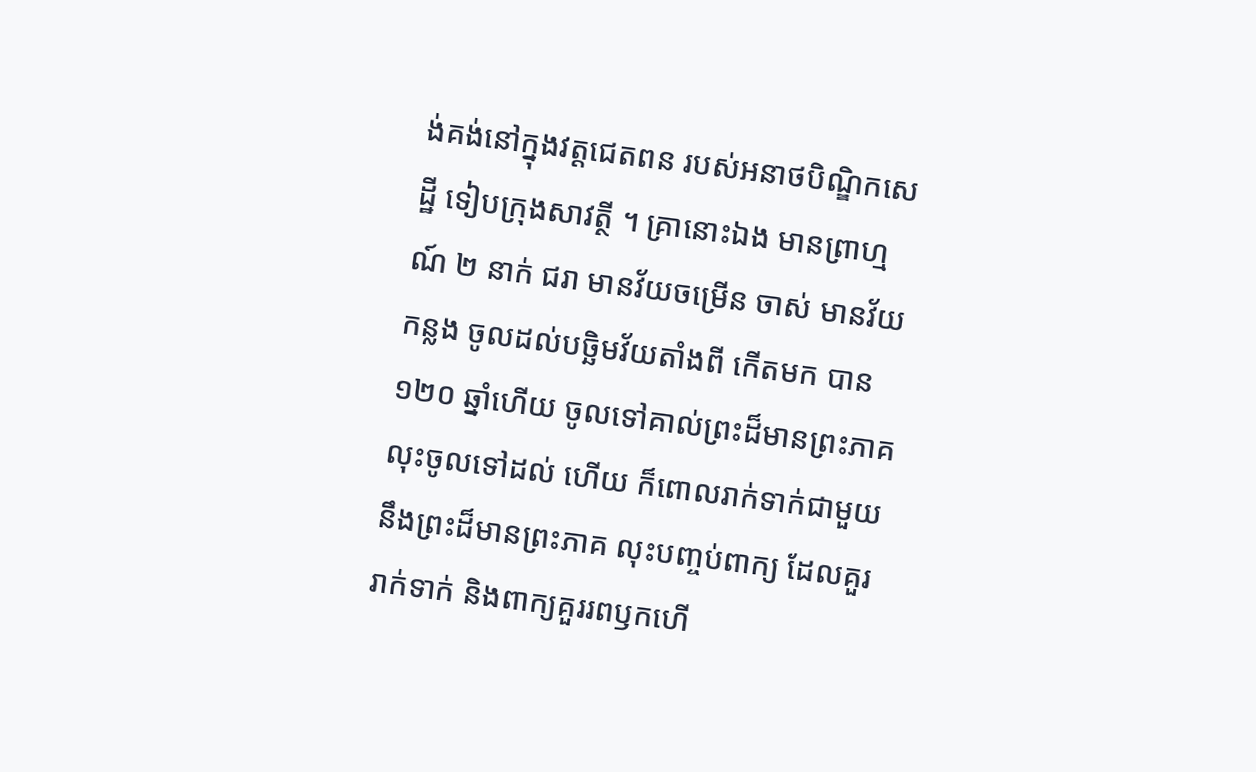ង់គង់នៅក្នុងវត្តជេតពន របស់អនាថបិណ្ឌិកសេដ្ឋី ទៀបក្រុងសាវត្ថី ។ គ្រានោះឯង មានព្រាហ្មណ៍ ២ នាក់ ជរា មានវ័យចម្រើន ចាស់ មានវ័យកន្លង ចូលដល់បច្ឆិមវ័យតាំងពី កើតមក បាន ១២០ ឆ្នាំហើយ ចូលទៅគាល់ព្រះដ៏មានព្រះភាគ លុះចូលទៅដល់ ហើយ ក៏ពោលរាក់ទាក់ជាមួយនឹងព្រះដ៏មានព្រះភាគ លុះបញ្ចប់ពាក្យ ដែលគួររាក់ទាក់ និងពាក្យគួររពឫកហើ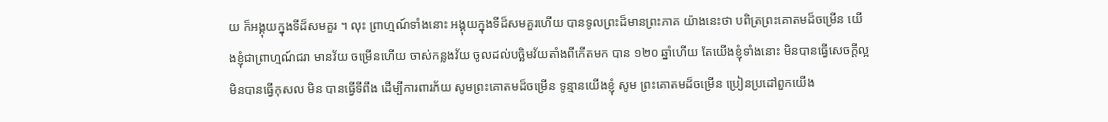យ ក៏អង្គុយក្នុងទីដ៏សមគួរ ។ លុះ ព្រាហ្មណ៍ទាំងនោះ អង្គុយក្នុងទីដ៏សមគួរហើយ បានទូលព្រះដ៏មានព្រះភាគ យ៉ាងនេះថា បពិត្រព្រះគោតមដ៏ចម្រើន យើងខ្ញុំជាព្រាហ្មណ៍ជរា មានវ័យ ចម្រើនហើយ ចាស់កន្លងវ័យ ចូលដល់បច្ឆិមវ័យតាំងពីកើតមក បាន ១២០ ឆ្នាំហើយ តែយើងខ្ញុំទាំងនោះ មិនបានធ្វើសេចក្តីល្អ មិនបានធ្វើកុសល មិន បានធ្វើទីពឹង ដើម្បីការពារភ័យ សូមព្រះគោតមដ៏ចម្រើន ទូន្មានយើងខ្ញុំ សូម ព្រះគោតមដ៏ចម្រើន ប្រៀនប្រដៅពួកយើង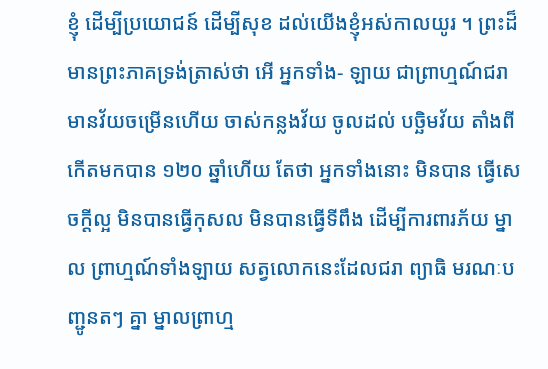ខ្ញុំ ដើម្បីប្រយោជន៍ ដើម្បីសុខ ដល់យើងខ្ញុំអស់កាលយូរ ។ ព្រះដ៏មានព្រះភាគទ្រង់ត្រាស់ថា អើ អ្នកទាំង- ឡាយ ជាព្រាហ្មណ៍ជរា មានវ័យចម្រើនហើយ ចាស់កន្លងវ័យ ចូលដល់ បច្ឆិមវ័យ តាំងពីកើតមកបាន ១២០ ឆ្នាំហើយ តែថា អ្នកទាំងនោះ មិនបាន ធ្វើសេចក្តីល្អ មិនបានធ្វើកុសល មិនបានធ្វើទីពឹង ដើម្បីការពារភ័យ ម្នាល ព្រាហ្មណ៍ទាំងឡាយ សត្វលោកនេះដែលជរា ព្យាធិ មរណៈបញ្ជូនតៗ គ្នា ម្នាលព្រាហ្ម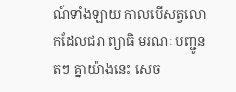ណ៍ទាំងឡាយ កាលបើសត្វលោកដែលជរា ព្យាធិ មរណៈ បញ្ជូនតៗ គ្នាយ៉ាងនេះ សេច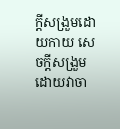ក្តីសង្រួមដោយកាយ សេចក្តីសង្រួមដោយវាចា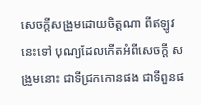សេចក្តីសង្រួមដោយចិត្តណា ពីឥឡូវនេះទៅ បុណ្យដែលកើតអំពីសេចក្តី សង្រួមនោះ ជាទីជ្រកកោនផង ជាទីពួនផ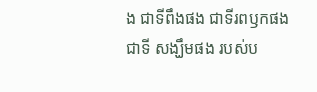ង ជាទីពឹងផង ជាទីរពឫកផង ជាទី សង្ឃឹមផង របស់ប